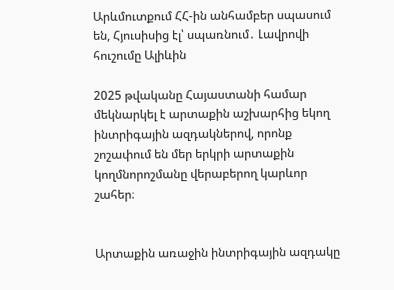Արևմուտքում ՀՀ-ին անհամբեր սպասում են, Հյուսիսից էլ՝ սպառնում․ Լավրովի հուշումը Ալիևին

2025 թվականը Հայաստանի համար մեկնարկել է արտաքին աշխարհից եկող  ինտրիգային ազդակներով, որոնք շոշափում են մեր երկրի արտաքին կողմնորոշմանը վերաբերող կարևոր շահեր։


Արտաքին առաջին ինտրիգային ազդակը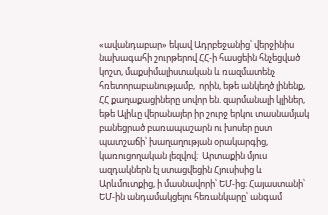«ավանդաբար» եկավ Ադրբեջանից՝ վերջինիս նախագահի շուրթերով ՀՀ-ի հասցեին հնչեցված կոշտ, մաքսիմալիստական և ռազմատենչ հռետորաբանությամբ,  որին, եթե անկեղծ լինենք, ՀՀ քաղաքացիները սովոր են. զարմանալի կլիներ, եթե Ալիևը վերանայեր իր շուրջ երկու տասնամյակ բանեցրած բառապաշարն ու խոսեր ըստ պատշաճի՝ խաղաղության օրակարգից, կառուցողական լեզվով։  Արտաքին մյուս ազդակներն էլ ստացվեցին Հյուսիսից և Արևմուտքից, ի մասնավորի՝ ԵՄ-ից։ Հայաստանի՝ ԵՄ-ին անդամակցելու հեռանկարը՝ անգամ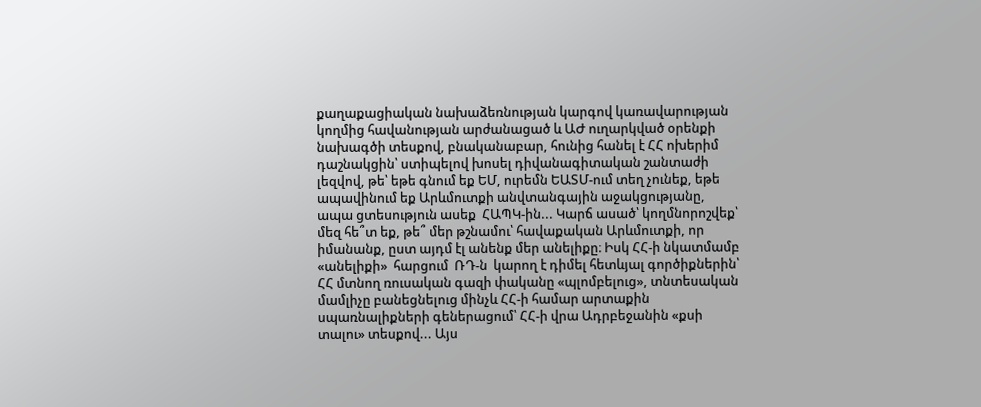քաղաքացիական նախաձեռնության կարգով կառավարության կողմից հավանության արժանացած և ԱԺ ուղարկված օրենքի նախագծի տեսքով, բնականաբար, հունից հանել է ՀՀ ոխերիմ դաշնակցին՝ ստիպելով խոսել դիվանագիտական շանտաժի լեզվով, թե՝ եթե գնում եք ԵՄ, ուրեմն ԵԱՏՄ-ում տեղ չունեք, եթե ապավինում եք Արևմուտքի անվտանգային աջակցությանը, ապա ցտեսություն ասեք  ՀԱՊԿ-ին... Կարճ ասած՝ կողմնորոշվեք՝ մեզ հե՞տ եք, թե՞ մեր թշնամու՝ հավաքական Արևմուտքի, որ իմանանք, ըստ այդմ էլ անենք մեր անելիքը։ Իսկ ՀՀ-ի նկատմամբ  «անելիքի»  հարցում  ՌԴ-ն  կարող է դիմել հետևյալ գործիքներին՝ ՀՀ մտնող ռուսական գազի փականը «պլոմբելուց», տնտեսական մամլիչը բանեցնելուց մինչև ՀՀ-ի համար արտաքին սպառնալիքների գեներացում՝ ՀՀ-ի վրա Ադրբեջանին «քսի տալու» տեսքով... Այս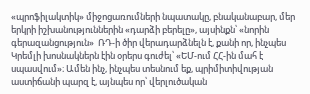«պրոֆիլակտիկ» միջոցառումների նպատակը, բնականաբար, մեր երկրի իշխանություններին «դարձի բերելը», այսինքն՝ «նորին գերազանցություն»  ՌԴ-ի ծիր վերադարձնելն է, քանի որ, ինչպես Կրեմլի խոսնակներն էին օրերս գուժել՝ «ԵՄ-ում ՀՀ-ին մահ է սպասվում»։ Ամեն ինչ, ինչպես տեսնում եք, պրիմիտիվության աստիճանի պարզ է, այնպես որ՝ վերլուծական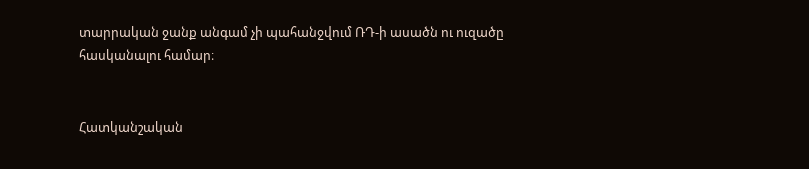տարրական ջանք անգամ չի պահանջվում ՌԴ-ի ասածն ու ուզածը  հասկանալու համար։


Հատկանշական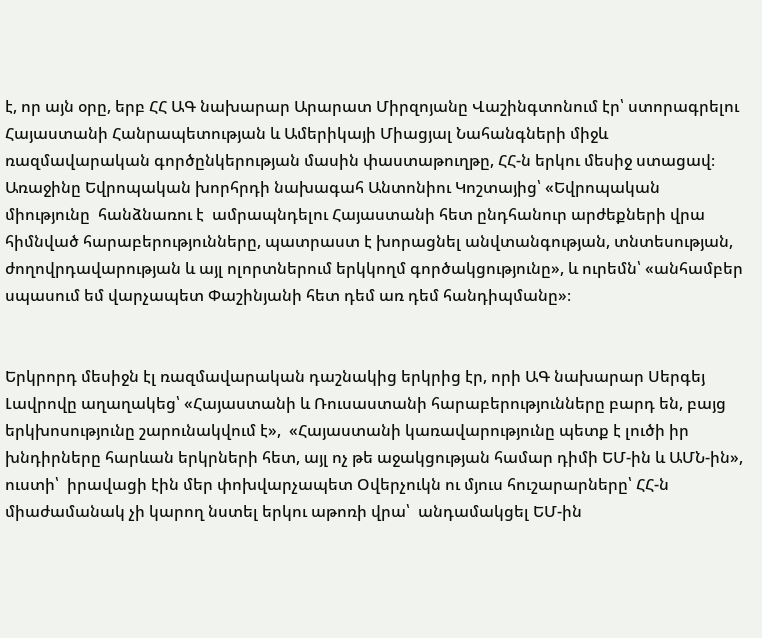է, որ այն օրը, երբ ՀՀ ԱԳ նախարար Արարատ Միրզոյանը Վաշինգտոնում էր՝ ստորագրելու Հայաստանի Հանրապետության և Ամերիկայի Միացյալ Նահանգների միջև ռազմավարական գործընկերության մասին փաստաթուղթը, ՀՀ-ն երկու մեսիջ ստացավ։  Առաջինը Եվրոպական խորհրդի նախագահ Անտոնիու Կոշտայից՝ «Եվրոպական միությունը  հանձնառու է  ամրապնդելու Հայաստանի հետ ընդհանուր արժեքների վրա հիմնված հարաբերությունները, պատրաստ է խորացնել անվտանգության, տնտեսության, ժողովրդավարության և այլ ոլորտներում երկկողմ գործակցությունը», և ուրեմն՝ «անհամբեր սպասում եմ վարչապետ Փաշինյանի հետ դեմ առ դեմ հանդիպմանը»։


Երկրորդ մեսիջն էլ ռազմավարական դաշնակից երկրից էր, որի ԱԳ նախարար Սերգեյ Լավրովը աղաղակեց՝ «Հայաստանի և Ռուսաստանի հարաբերությունները բարդ են, բայց երկխոսությունը շարունակվում է»,  «Հայաստանի կառավարությունը պետք է լուծի իր խնդիրները հարևան երկրների հետ, այլ ոչ թե աջակցության համար դիմի ԵՄ-ին և ԱՄՆ-ին»,  ուստի՝  իրավացի էին մեր փոխվարչապետ Օվերչուկն ու մյուս հուշարարները՝ ՀՀ-ն միաժամանակ չի կարող նստել երկու աթոռի վրա՝  անդամակցել ԵՄ-ին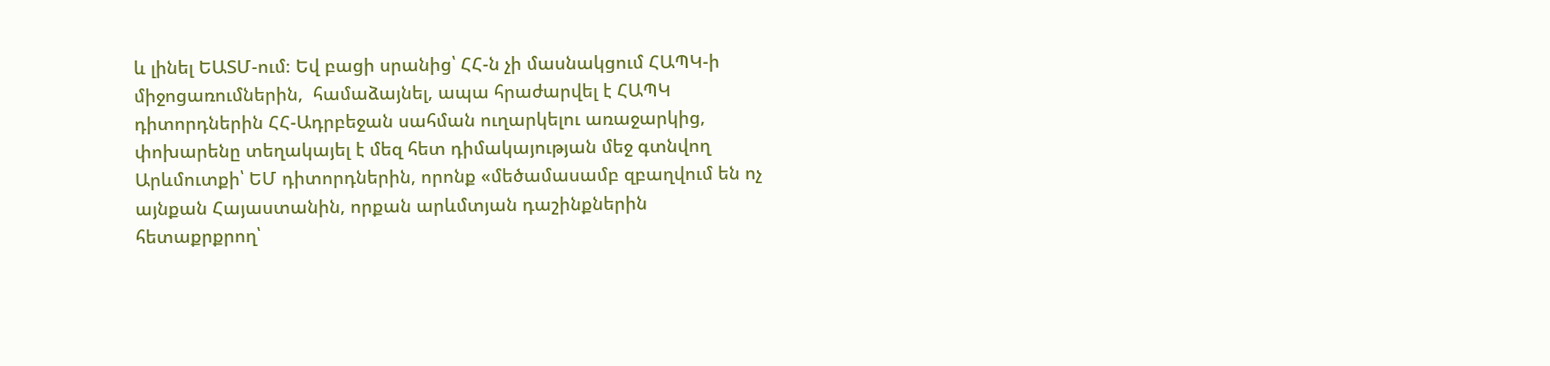և լինել ԵԱՏՄ-ում։ Եվ բացի սրանից՝ ՀՀ-ն չի մասնակցում ՀԱՊԿ-ի միջոցառումներին,  համաձայնել, ապա հրաժարվել է ՀԱՊԿ դիտորդներին ՀՀ-Ադրբեջան սահման ուղարկելու առաջարկից, փոխարենը տեղակայել է մեզ հետ դիմակայության մեջ գտնվող  Արևմուտքի՝ ԵՄ դիտորդներին, որոնք «մեծամասամբ զբաղվում են ոչ այնքան Հայաստանին, որքան արևմտյան դաշինքներին հետաքրքրող՝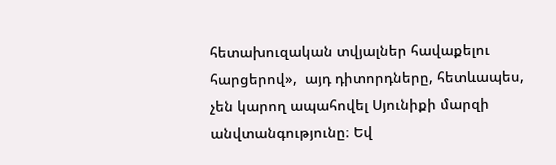հետախուզական տվյալներ հավաքելու  հարցերով»,  այդ դիտորդները, հետևապես, չեն կարող ապահովել Սյունիքի մարզի անվտանգությունը։ Եվ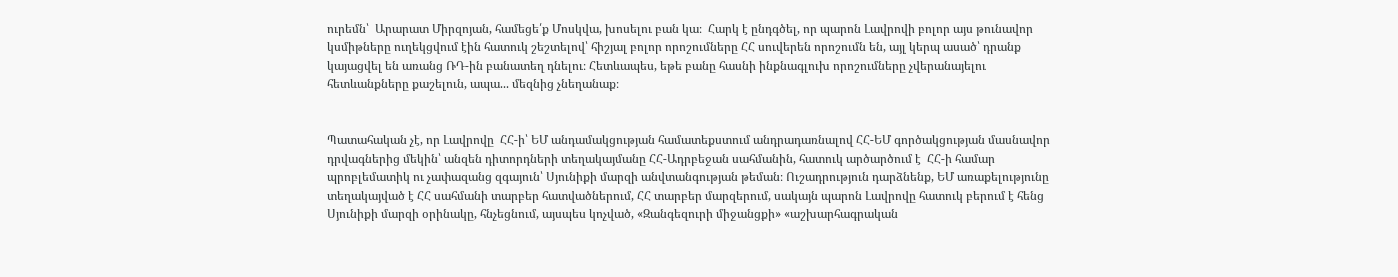ուրեմն՝  Արարատ Միրզոյան, համեցե՛ք Մոսկվա, խոսելու բան կա։  Հարկ է ընդգծել, որ պարոն Լավրովի բոլոր այս թունավոր կսմիթները ուղեկցվում էին հատուկ շեշտելով՝ հիշյալ բոլոր որոշումները ՀՀ սուվերեն որոշումն են, այլ կերպ ասած՝ դրանք կայացվել են առանց ՌԴ-ին բանատեղ դնելու։ Հետևապես, եթե բանը հասնի ինքնագլուխ որոշումները չվերանայելու հետևանքները քաշելուն, ապա... մեզնից չնեղանաք։


Պատահական չէ, որ Լավրովը  ՀՀ-ի՝ ԵՄ անդամակցության համատեքստում անդրադառնալով ՀՀ-ԵՄ գործակցության մասնավոր դրվագներից մեկին՝ անզեն դիտորդների տեղակայմանը ՀՀ-Ադրբեջան սահմանին, հատուկ արծարծում է  ՀՀ-ի համար պրոբլեմատիկ ու չափազանց զգայուն՝ Սյունիքի մարզի անվտանգության թեման։ Ուշադրություն դարձնենք, ԵՄ առաքելությունը տեղակայված է ՀՀ սահմանի տարբեր հատվածներում, ՀՀ տարբեր մարզերում, սակայն պարոն Լավրովը հատուկ բերում է հենց Սյունիքի մարզի օրինակը, հնչեցնում, այսպես կոչված, «Զանգեզուրի միջանցքի» «աշխարհագրական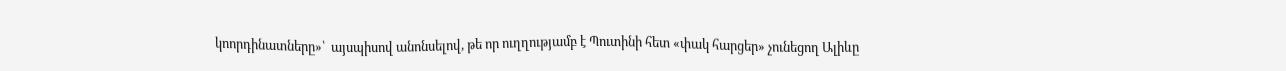կոորդինատները»՝  այսպիսով անոնսելով, թե որ ուղղությամբ է Պուտինի հետ «փակ հարցեր» չունեցող Ալիևը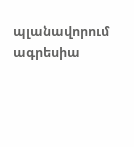պլանավորում  ագրեսիա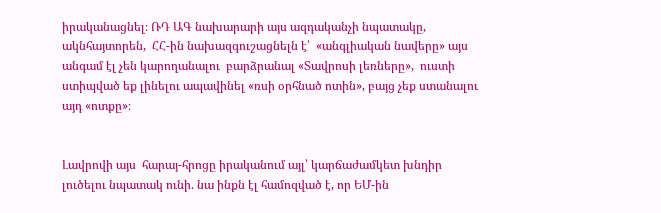իրականացնել։ ՌԴ ԱԳ նախարարի այս ազդականչի նպատակը, ակնհայտորեն,  ՀՀ-ին նախազգուշացնելն է՝  «անգլիական նավերը» այս անգամ էլ չեն կարողանալու  բարձրանալ «Տավրոսի լեռները»,  ուստի ստիպված եք լինելու ապավինել «ռսի օրհնած ոտին», բայց չեք ստանալու այդ «ոտքը»։


Լավրովի այս  հարայ-հրոցը իրականում այլ՝ կարճաժամկետ խնդիր լուծելու նպատակ ունի. նա ինքն էլ համոզված է, որ ԵՄ-ին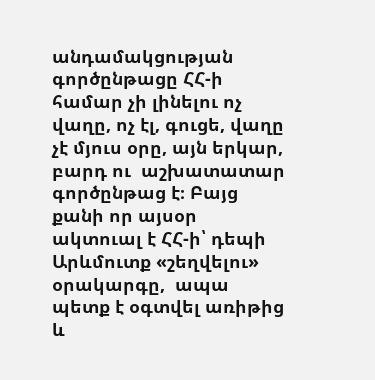անդամակցության գործընթացը ՀՀ-ի համար չի լինելու ոչ վաղը, ոչ էլ, գուցե, վաղը չէ մյուս օրը, այն երկար, բարդ ու  աշխատատար գործընթաց է։ Բայց քանի որ այսօր ակտուալ է ՀՀ-ի՝ դեպի Արևմուտք «շեղվելու» օրակարգը,  ապա պետք է օգտվել առիթից և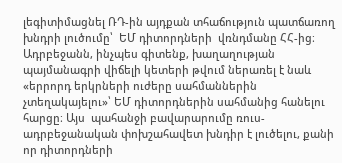լեգիտիմացնել ՌԴ-ին այդքան տհաճություն պատճառող խնդրի լուծումը՝  ԵՄ դիտորդների  վռնդմանը ՀՀ-ից։ Ադրբեջանն, ինչպես գիտենք, խաղաղության պայմանագրի վիճելի կետերի թվում ներառել է նաև «երրորդ երկրների ուժերը սահմաններին չտեղակայելու»՝ ԵՄ դիտորդներին սահմանից հանելու հարցը։ Այս  պահանջի բավարարումը ռուս-ադրբեջանական փոխշահավետ խնդիր է լուծելու, քանի որ դիտորդների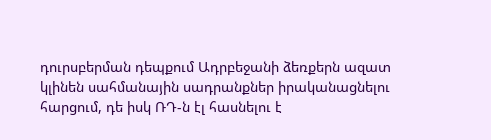դուրսբերման դեպքում Ադրբեջանի ձեռքերն ազատ կլինեն սահմանային սադրանքներ իրականացնելու հարցում, դե իսկ ՌԴ-ն էլ հասնելու է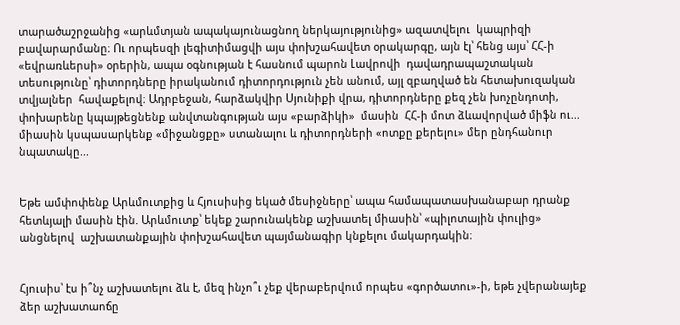տարածաշրջանից «արևմտյան ապակայունացնող ներկայությունից» ազատվելու  կապրիզի բավարարմանը։ Ու որպեսզի լեգիտիմացվի այս փոխշահավետ օրակարգը, այն էլ՝ հենց այս՝ ՀՀ-ի «եվրառևերսի» օրերին, ապա օգնության է հասնում պարոն Լավրովի  դավադրապաշտական տեսությունը՝ դիտորդները իրականում դիտորդություն չեն անում, այլ զբաղված են հետախուզական տվյալներ  հավաքելով։ Ադրբեջան, հարձակվիր Սյունիքի վրա, դիտորդները քեզ չեն խոչընդոտի, փոխարենը կպայթեցնենք անվտանգության այս «բարձիկի»  մասին  ՀՀ-ի մոտ ձևավորված միֆն ու... միասին կսպասարկենք «միջանցքը» ստանալու և դիտորդների «ոտքը քերելու» մեր ընդհանուր նպատակը...


Եթե ամփոփենք Արևմուտքից և Հյուսիսից եկած մեսիջները՝ ապա համապատասխանաբար դրանք հետևյալի մասին էին. Արևմուտք՝ եկեք շարունակենք աշխատել միասին՝ «պիլոտային փուլից» անցնելով  աշխատանքային փոխշահավետ պայմանագիր կնքելու մակարդակին։


Հյուսիս՝ էս ի՞նչ աշխատելու ձև է, մեզ ինչո՞ւ չեք վերաբերվում որպես «գործատու»-ի, եթե չվերանայեք ձեր աշխատաոճը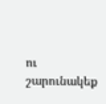ու շարունակեք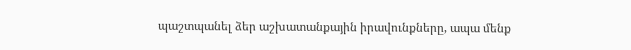պաշտպանել ձեր աշխատանքային իրավունքները, ապա մենք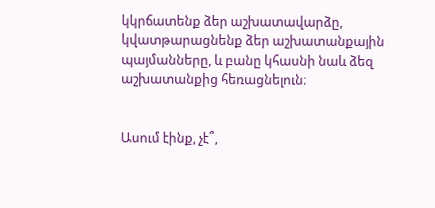կկրճատենք ձեր աշխատավարձը, կվատթարացնենք ձեր աշխատանքային պայմանները, և բանը կհասնի նաև ձեզ աշխատանքից հեռացնելուն։


Ասում էինք, չէ՞,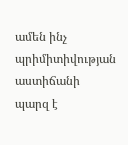ամեն ինչ պրիմիտիվության աստիճանի պարզ է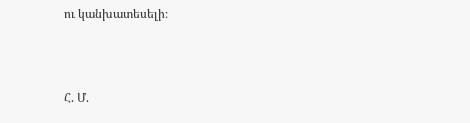ու կանխատեսելի։



Հ. Մ.